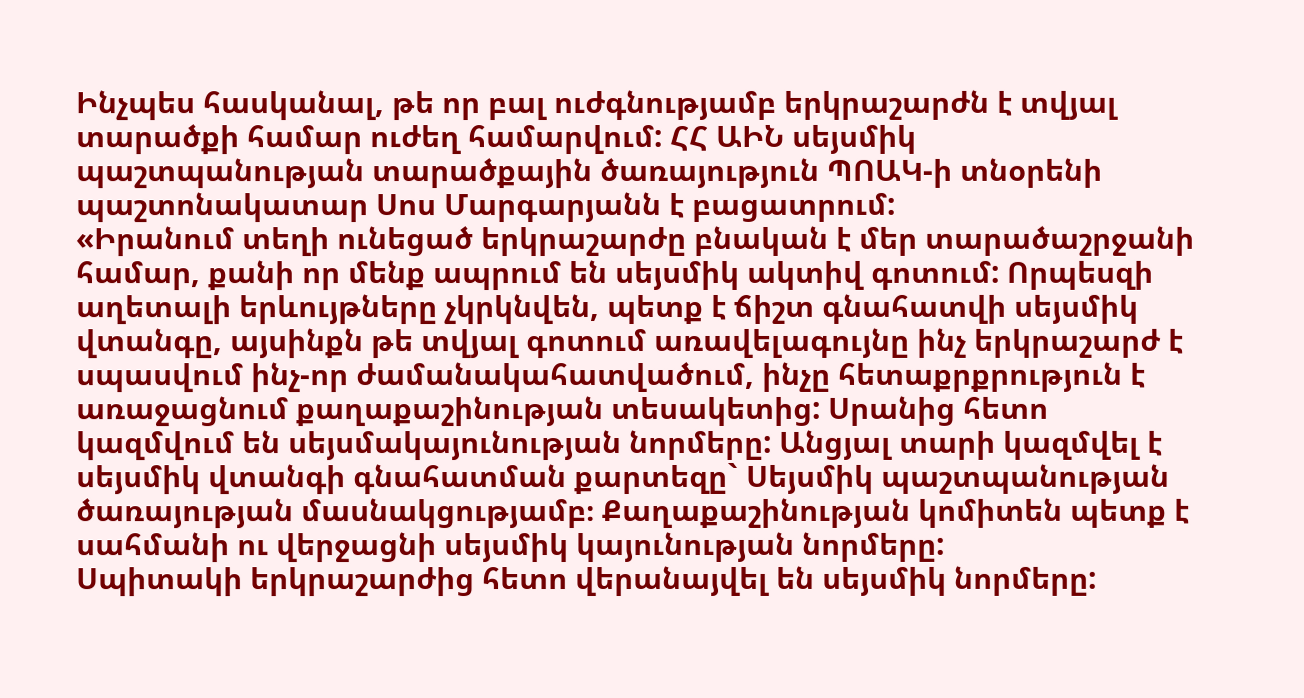Ինչպես հասկանալ, թե որ բալ ուժգնությամբ երկրաշարժն է տվյալ տարածքի համար ուժեղ համարվում: ՀՀ ԱԻՆ սեյսմիկ պաշտպանության տարածքային ծառայություն ՊՈԱԿ-ի տնօրենի պաշտոնակատար Սոս Մարգարյանն է բացատրում:
«Իրանում տեղի ունեցած երկրաշարժը բնական է մեր տարածաշրջանի համար, քանի որ մենք ապրում են սեյսմիկ ակտիվ գոտում: Որպեսզի աղետալի երևույթները չկրկնվեն, պետք է ճիշտ գնահատվի սեյսմիկ վտանգը, այսինքն թե տվյալ գոտում առավելագույնը ինչ երկրաշարժ է սպասվում ինչ-որ ժամանակահատվածում, ինչը հետաքրքրություն է առաջացնում քաղաքաշինության տեսակետից: Սրանից հետո կազմվում են սեյսմակայունության նորմերը: Անցյալ տարի կազմվել է սեյսմիկ վտանգի գնահատման քարտեզը` Սեյսմիկ պաշտպանության ծառայության մասնակցությամբ։ Քաղաքաշինության կոմիտեն պետք է սահմանի ու վերջացնի սեյսմիկ կայունության նորմերը:
Սպիտակի երկրաշարժից հետո վերանայվել են սեյսմիկ նորմերը: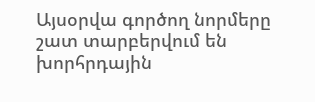Այսօրվա գործող նորմերը շատ տարբերվում են խորհրդային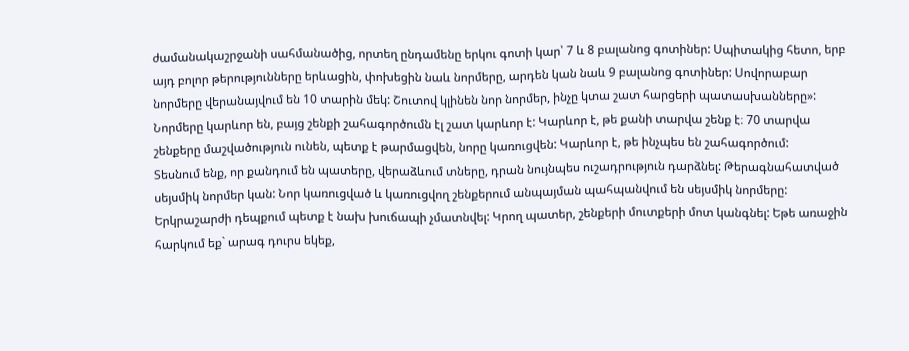ժամանակաշրջանի սահմանածից, որտեղ ընդամենը երկու գոտի կար՝ 7 և 8 բալանոց գոտիներ: Սպիտակից հետո, երբ այդ բոլոր թերությունները երևացին, փոխեցին նաև նորմերը, արդեն կան նաև 9 բալանոց գոտիներ: Սովորաբար նորմերը վերանայվում են 10 տարին մեկ: Շուտով կլինեն նոր նորմեր, ինչը կտա շատ հարցերի պատասխանները»:
Նորմերը կարևոր են, բայց շենքի շահագործումն էլ շատ կարևոր է: Կարևոր է, թե քանի տարվա շենք է։ 70 տարվա շենքերը մաշվածություն ունեն, պետք է թարմացվեն, նորը կառուցվեն: Կարևոր է, թե ինչպես են շահագործում:
Տեսնում ենք, որ քանդում են պատերը, վերաձևում տները, դրան նույնպես ուշադրություն դարձնել: Թերագնահատված սեյսմիկ նորմեր կան: Նոր կառուցված և կառուցվող շենքերում անպայման պահպանվում են սեյսմիկ նորմերը:
Երկրաշարժի դեպքում պետք է նախ խուճապի չմատնվել: Կրող պատեր, շենքերի մուտքերի մոտ կանգնել: Եթե առաջին հարկում եք` արագ դուրս եկեք,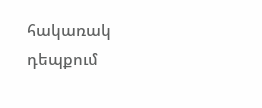հակառակ դեպքում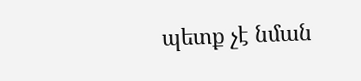պետք չէ նման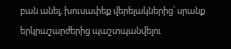բան անել, խուսափեք վերելակներից՝ սրանք երկրաշարժերից պաշտպանվելու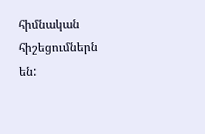հիմնական հիշեցումներն են: